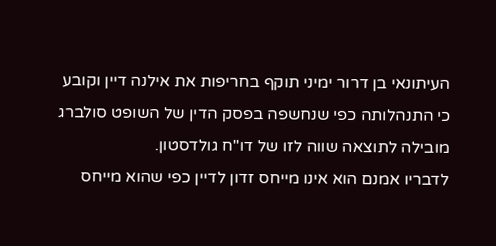העיתונאי בן דרור ימיני תוקף בחריפות את אילנה דיין וקובע כי התנהלותה כפי שנחשפה בפסק הדין של השופט סולברג מובילה לתוצאה שווה לזו של דו"ח גולדסטון.
לדבריו אמנם הוא אינו מייחס זדון לדיין כפי שהוא מייחס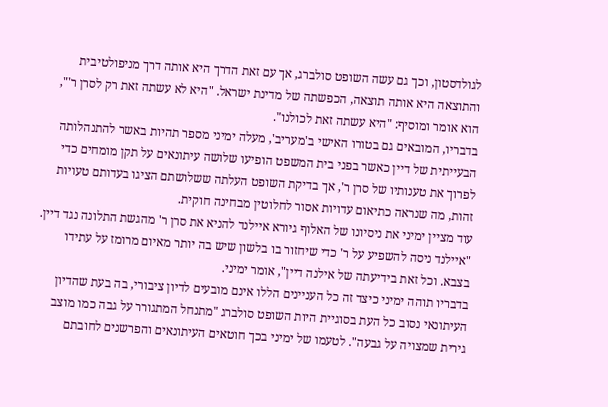לגולדסטון, וכך גם עשה השופט סולברג, אך עם זאת הדרך היא אותה דרך מניפולטיבית והתוצאה היא אותה תוצאה, הכפשתה של מדינת ישראל. "היא לא עשתה זאת רק לסרן ר'", הוא אומר ומוסיף: "היא עשתה זאת לכולנו".
בדבריו, המובאים גם בטורו האישי ב'מעריב', מעלה ימיני מספר תהיות באשר להתנהלותה הבעייתית של דיין כאשר בפני בית המשפט הופיעו שלושה עיתונאים על תקן מומחים כדי לפרוך את טענותיו של סרן ר', אך בדיקת השופט העלתה ששלושתם הציגו בעדותם טעויות זהות, מה שנראה כתיאום עדויות אסור לחלוטין מבחינה חוקית.
עוד מציין ימיני את ניסיונו של האלוף גיורא איילנד להניא את סרן ר' מהגשת התלונה נגד דיין. "איילנד ניסה להשפיע על ר' כדי שיחזור בו בלשון שיש בה יותר מאיום מרומז על עתידו בצבא. וכל זאת בידיעתה של אילנה דיין", אומר ימיני.
בדבריו תוהה ימיני כיצד זה כל העניינים הללו אינם מובעים לדיון ציבורי, בה בעת שהדיון העיתונאי נסוב כל העת בסוגיית היות השופט סולברג "מתנחל המתגורר על גבה כמו מוצב גירית שמצויה על גבעה". לטעמו של ימיני בכך חוטאים העיתונאים והפרשנים לחובתם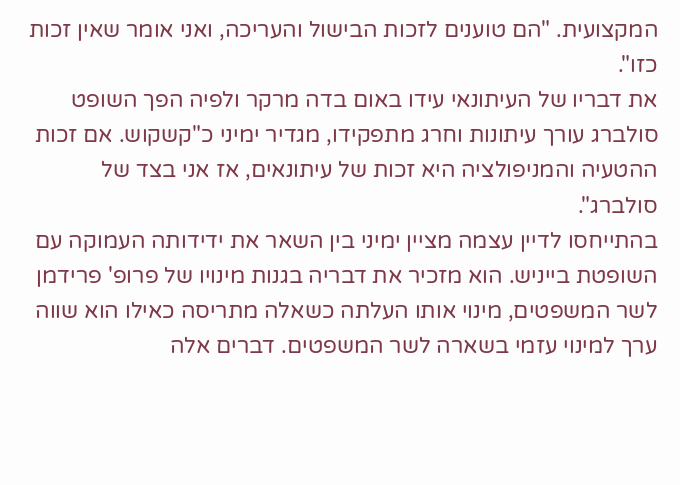המקצועית. "הם טוענים לזכות הבישול והעריכה, ואני אומר שאין זכות כזו".
את דבריו של העיתונאי עידו באום בדה מרקר ולפיה הפך השופט סולברג עורך עיתונות וחרג מתפקידו, מגדיר ימיני כ"קשקוש. אם זכות ההטעיה והמניפולציה היא זכות של עיתונאים, אז אני בצד של סולברג".
בהתייחסו לדיין עצמה מציין ימיני בין השאר את ידידותה העמוקה עם השופטת בייניש. הוא מזכיר את דבריה בגנות מינויו של פרופ' פרידמן לשר המשפטים, מינוי אותו העלתה כשאלה מתריסה כאילו הוא שווה ערך למינוי עזמי בשארה לשר המשפטים. דברים אלה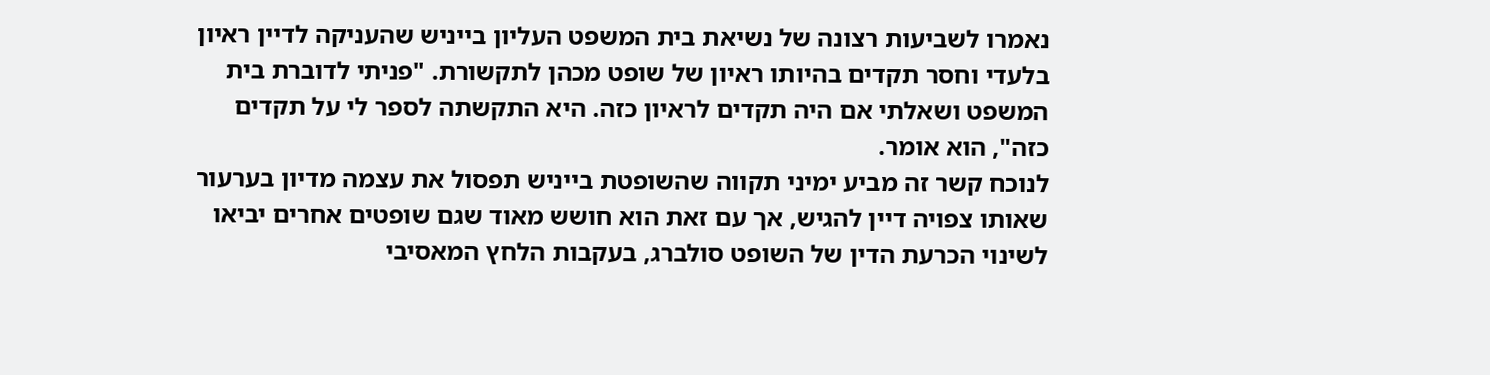נאמרו לשביעות רצונה של נשיאת בית המשפט העליון בייניש שהעניקה לדיין ראיון בלעדי וחסר תקדים בהיותו ראיון של שופט מכהן לתקשורת. "פניתי לדוברת בית המשפט ושאלתי אם היה תקדים לראיון כזה. היא התקשתה לספר לי על תקדים כזה", הוא אומר.
לנוכח קשר זה מביע ימיני תקווה שהשופטת בייניש תפסול את עצמה מדיון בערעור שאותו צפויה דיין להגיש, אך עם זאת הוא חושש מאוד שגם שופטים אחרים יביאו לשינוי הכרעת הדין של השופט סולברג, בעקבות הלחץ המאסיבי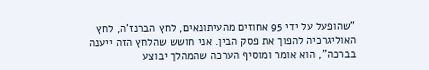"שהופעל על ידי 95 אחוזים מהעיתונאים, לחץ הברנז'ה, לחץ האוליגרכיה להפוך את פסק הבין. אני חושש שהלחץ הזה ייענה בברכה", הוא אומר ומוסיף הערכה שהמהלך יבוצע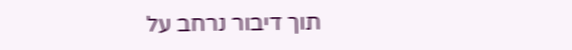תוך דיבור נרחב על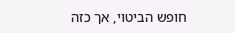חופש הביטוי, אך כזה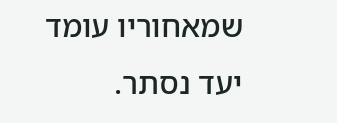שמאחוריו עומד יעד נסתר.